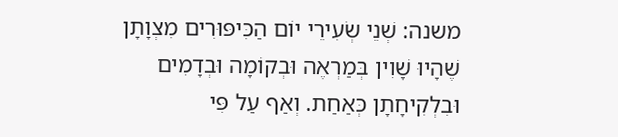משנה: שְׁנֵי שְׂעִירֵי יוֹם הַכִּיפּוּרִים מִצְוָתָן שֶׁהָיוּ שָׁוִין בְּמַרְאֶה וּבְקוֹמָה וּבְדָמִים וּבִלְקִיחָתָן כְּאַחַת. וְאַף עַל פִּי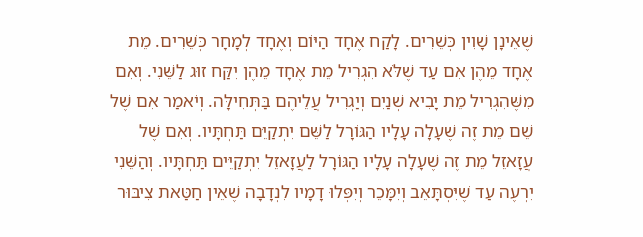שֶׁאֵינָן שָׁוִין כְּשֵׁרִים. לָקַח אֶחָד הַיּוֹם וְאֶחָד לְמָחָר כְּשֵׁרִים. מֵת אֶחָד מֵהֶן אִם עַד שֶׁלֹּא הִגְרִיל מֵת אֶחָד מֵהֶן יִקַּח זוּג לַשֵּׁנִי. וְאִם מִשֶּׁהִגְרִיל מֵת יָבִיא שְׁנַיִם וְיַגְרִיל עֲלֵיהֶם בַּתְּחִילָּה. וְיֹאמַר אִם שֶׁל שֵׁם מֵת זֶה שֶׁעָלָה עָלָיו הַגּוֹרָל לַשֵּׁם יִתְקַיֵּם תַּחְתָּיו. וְאִם שֶׁל עֲזָאזֵל מֵת זֶה שֶׁעָלָה עָלָיו הַגּוֹרָל לַעֲזָאזֵל יִתְקַיֵּים תַּחְתָּיו. וְהַשֵּׁנִי יִרְעֶה עַד שֶׁיִּסְתָּאֵב וְיִמָּכֵר וְיִפְּלוּ דָמָיו לִנְדָבָה שֶׁאֵין חַטַּאת צִיבּוּר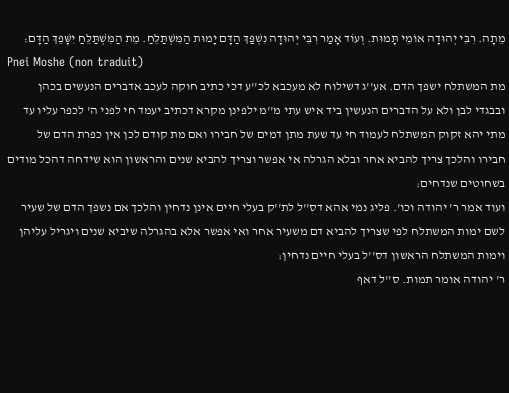מֵתָה. רִבִּי יְהוּדָה אוֹמֵי תָּמוּת. וְעוֹד אָמַר רִבִּי יְהוּדָה נִשְׁפַּךְ הַדָּם יָמוּת הַמִּשְׁתַּלֵּחַ. מֵת הַמִּשְׁתַּלֵּחַ יִשָּׁפֵךְ הַדָּם׃
Pnei Moshe (non traduit)
מת המשתלח ישפך הדם. אע''ג דשילוח לא מעכבא לכ''ע דכי כתיב חוקה לעכב אדברים הנעשים בכהן ובבגדי לבן ולא על הדברים הנעשין ביד איש עתי מ''מ ילפינן מקרא דכתיב יעמד חי לפני ה' לכפר עליו עד מתי יהא זקוק המשתלח לעמוד חי עד שעת מתן דמים של חבירו ואם מת קודם לכן אין כפרת הדם של חבירו והלכך צריך להביא אחר ובלא הגרלה אי אפשר וצריך להביא שנים והראשון הוא שידחה דהכל מודים בשחוטים שנדחים:
ועוד אמר ר' יהודה וכו'. פליג נמי אהא דס''ל לת''ק בעלי חיים אינן נדחין והלכך אם נשפך הדם של שעיר לשם ימות המשתלח לפי שצריך להביא דם משעיר אחר ואי אפשר אלא בהגרלה שיביא שנים ויגריל עליהן וימות המשתלח הראשון דס''ל בעלי חיים נדחין:
ר' יהודה אומר תמות. ס''ל דאף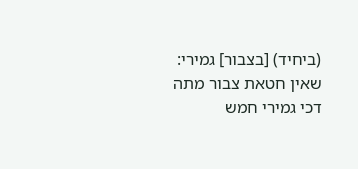(ביחיד) [בצבור] גמירי:
שאין חטאת צבור מתה דכי גמירי חמש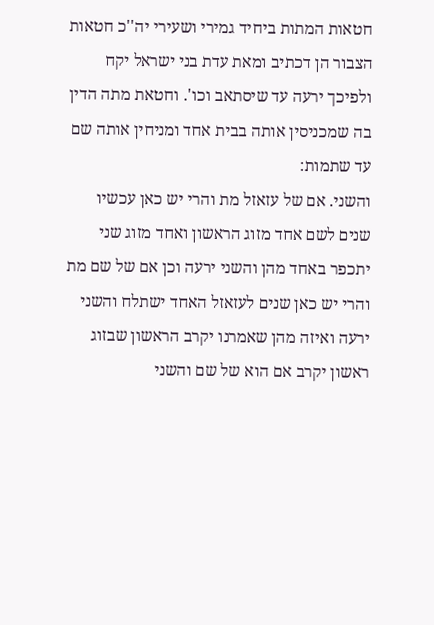חטאות המתות ביחיד גמירי ושעירי יה''כ חטאות הצבור הן דכתיב ומאת עדת בני ישראל יקח ולפיכך ירעה עד שיסתאב וכו'. וחטאת מתה הדין בה שמכניסין אותה בבית אחד ומניחין אותה שם עד שתמות:
והשני. אם של עזאזל מת והרי יש כאן עכשיו שנים לשם אחד מזוג הראשון ואחד מזוג שני יתכפר באחד מהן והשני ירעה וכן אם של שם מת והרי יש כאן שנים לעזאזל האחד ישתלח והשני ירעה ואיזה מהן שאמרנו יקרב הראשון שבזוג ראשון יקרב אם הוא של שם והשני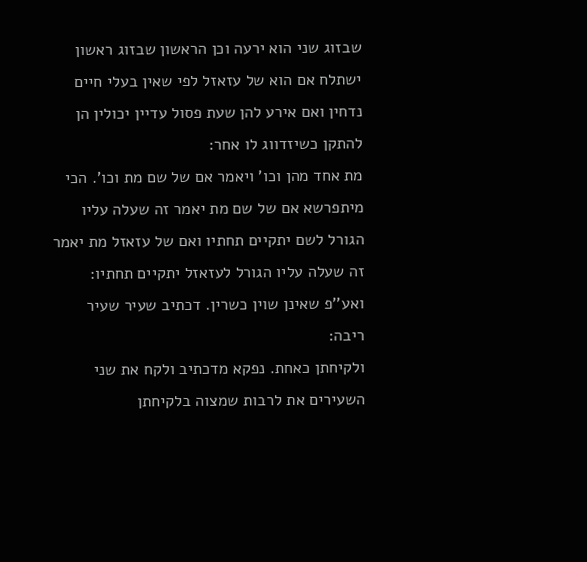שבזוג שני הוא ירעה וכן הראשון שבזוג ראשון ישתלח אם הוא של עזאזל לפי שאין בעלי חיים נדחין ואם אירע להן שעת פסול עדיין יכולין הן להתקן כשיזדווג לו אחר:
מת אחד מהן וכו' ויאמר אם של שם מת וכו'. הכי מיתפרשא אם של שם מת יאמר זה שעלה עליו הגורל לשם יתקיים תחתיו ואם של עזאזל מת יאמר זה שעלה עליו הגורל לעזאזל יתקיים תחתיו:
ואע''פ שאינן שוין כשרין. דכתיב שעיר שעיר ריבה:
ולקיחתן כאחת. נפקא מדכתיב ולקח את שני השעירים את לרבות שמצוה בלקיחתן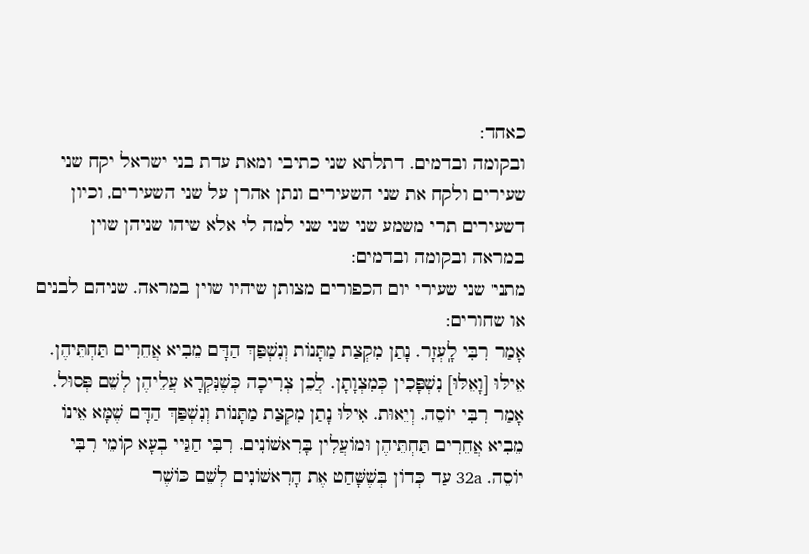כאחד:
ובקומה ובדמים. דתלתא שני כתיבי ומאת עדת בני ישראל יקח שני שעירים ולקח את שני השעירים ונתן אהרן על שני השעירים, וכיון דשעירים תרי משמע שני שני שני למה לי אלא שיהו שניהן שוין במראה ובקומה ובדמים:
מתני' שני שעירי יום הכפורים מצותן שיהיו שוין במראה. שניהם לבנים או שחורים:
אָמַר רִבִּי לָֽעְזָר. נָתַן מִקְצַת מַתָּנוֹת וְנִשְׁפַּךְ הַדָּם מֵבִיא אֲחֵרִים תַּחְתֵּיהֶן. אֵילּוּ [וָאֵלּוּ] נִשְׁפָּכִין כְּמִצְוָתָן. לֲכֵן צְרִיכָה כְּשֶׁנִּקְרָא עֲלֵיהֶן לְשֵׁם פְּסוּל. אָמַר רִבִּי יוֹסֵה. וְיֵאוּת. אִילּוּ נָתַן מִקְצַת מַתָּנוֹת וְנִשְׁפַּךְ הַדָּם שֶׁמָּא אֵינוֹ מֵבִיא אֲחֵרִים תַּחְתֵּיהֶן וּמוֹעֲלִין בָּרִאשׁוֹנִים. רִבִּי חַגַּיי בְעָא קוֹמֵי רִבִּי יוֹסֵה. 32a עַד כְּדוֹן בְּשֶׁשָּׁחַט אֶת הָרִאשׁוֹנִים לְשֵׁם כּוֹשֶׁר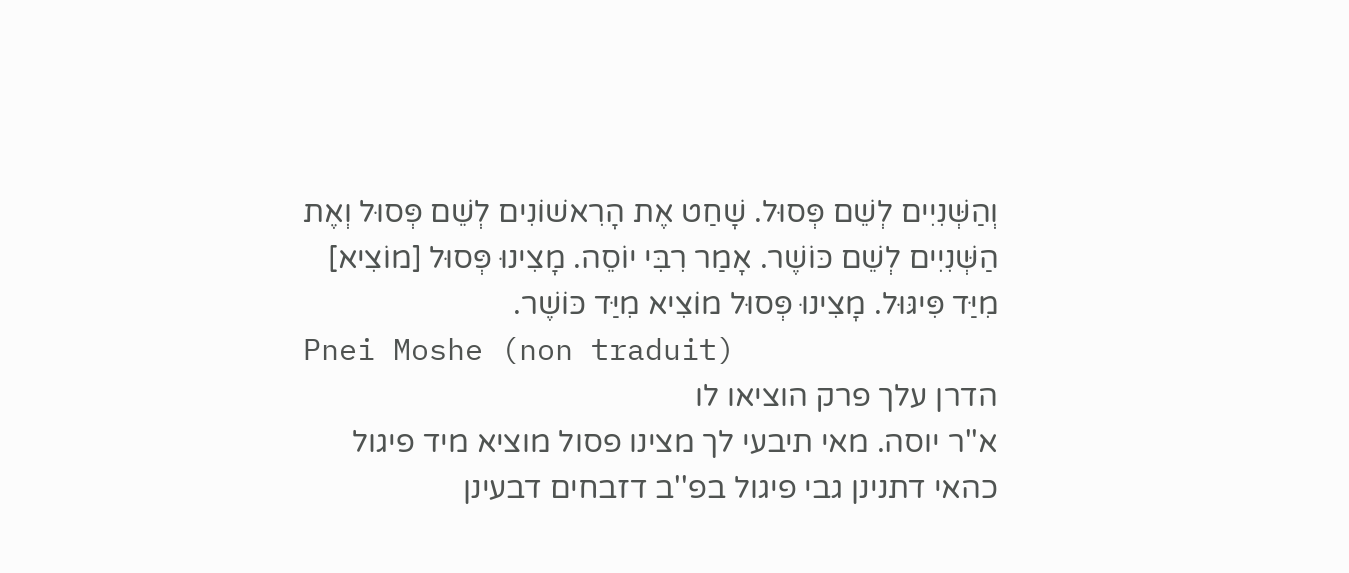וְהַשְּׁנִיִים לְשֵׁם פְּסוּל. שָׁחַט אֶת הָרִאשׁוֹנִים לְשֵׁם פְּסוּל וְאֶת הַשְּׁנִיִים לְשֵׁם כּוֹשֶׁר. אָמַר רִבִּי יוֹסֵה. מָצִינוּ פְּסוּל [מוֹצִיא] מִיַּד פִּיגּוּל. מָצִינוּ פְּסוּל מוֹצִיא מִיַּד כּוֹשֶׁר.
Pnei Moshe (non traduit)
הדרן עלך פרק הוציאו לו
א''ר יוסה. מאי תיבעי לך מצינו פסול מוציא מיד פיגול כהאי דתנינן גבי פיגול בפ''ב דזבחים דבעינן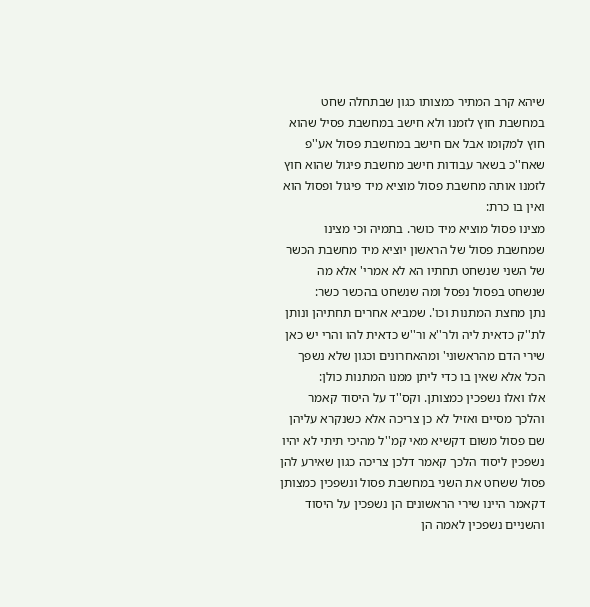שיהא קרב המתיר כמצותו כגון שבתחלה שחט במחשבת חוץ לזמנו ולא חישב במחשבת פסיל שהוא חוץ למקומו אבל אם חישב במחשבת פסול אע''פ שאח''כ בשאר עבודות חישב מחשבת פיגול שהוא חוץ לזמנו אותה מחשבת פסול מוציא מיד פיגול ופסול הוא ואין בו כרת:
מצינו פסול מוציא מיד כושר. בתמיה וכי מצינו שמחשבת פסול של הראשון יוציא מיד מחשבת הכשר של השני שנשחט תחתיו הא לא אמרי' אלא מה שנשחט בפסול נפסל ומה שנשחט בהכשר כשר:
נתן מחצת המתנות וכו'. שמביא אחרים תחתיהן ונותן לת''ק כדאית ליה ולר''א ור''ש כדאית להו והרי יש כאן שירי הדם מהראשוני' ומהאחרונים וכגון שלא נשפך הכל אלא שאין בו כדי ליתן ממנו המתנות כולן:
אלו ואלו נשפכין כמצותן. וקס''ד על היסוד קאמר והלכך מסיים ואזיל לא כן צריכה אלא כשנקרא עליהן שם פסול משום דקשיא מאי קמ''ל מהיכי תיתי לא יהיו נשפכין ליסוד הלכך קאמר דלכן צריכה כגון שאירע להן פסול ששחט את השני במחשבת פסול ונשפכין כמצותן דקאמר היינו שירי הראשונים הן נשפכין על היסוד והשניים נשפכין לאמה הן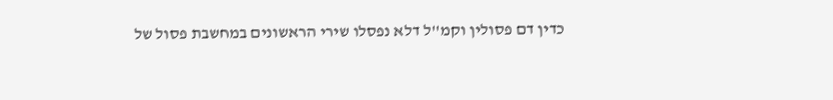כדין דם פסולין וקמ''ל דלא נפסלו שירי הראשונים במחשבת פסול של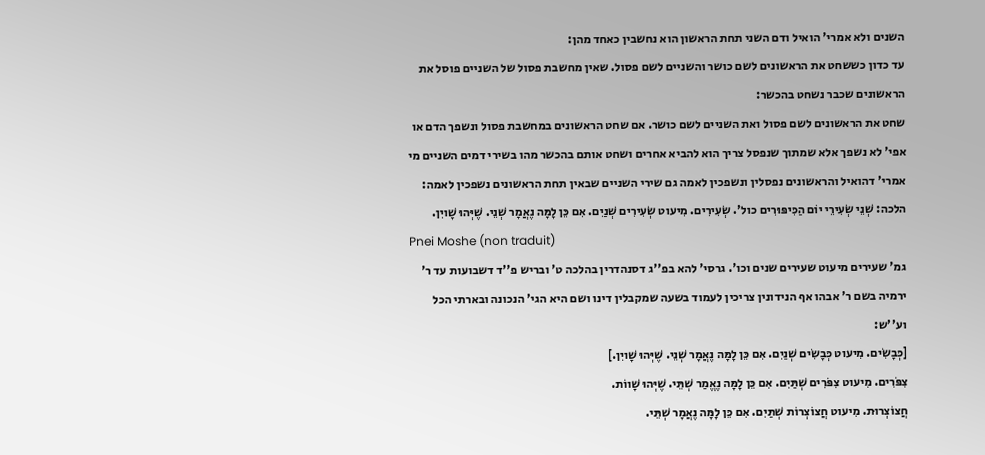השנים ולא אמרי' הואיל ודם השני תחת הראשון הוא נחשבין כאחד מהן:
עד כדון כששחט את הראשונים לשם כושר והשניים לשם פסול. שאין מחשבת פסול של השניים פוסל את הראשונים שכבר נשחט בהכשר:
שחט את הראשונים לשם פסול ואת השניים לשם כושר. אם שחט הראשונים במחשבת פסול ונשפך הדם או אפי' לא נשפך אלא שמתוך שנפסל צריך הוא להביא אחרים ושחט אותם בהכשר מהו בשירי דמים השניים מי אמרי' דהואיל והראשונים נפסלין ונשפכין לאמה גם שירי השניים שבאין תחת הראשונים נשפכין לאמה:
הלכה: שְׁנֵי שְׂעִירֵי יוֹם הַכִּיפּוּרִים כול'. שְׂעִירִים. מִיעוט שְׂעִירִים שְׁנַיִם. אִם כֵּן לָמָּה נֶאֲמָר שְׁנֵי. שֶׁיְּהוּ שָׁויִן.
Pnei Moshe (non traduit)
גמ' שעירים מיעוט שעירים שנים וכו'. גרסי' להא בפ''ג דסנהדרין בהלכה ט' ובריש פ''ד דשבועות עד ר' ירמיה בשם ר' אבהו אף הנידונין צריכין לעמוד בשעה שמקבלין דינו ושם היא הגי' הנכונה ובארתי הכל וע''ש:
[כְּבָשִׂים. מִיעוט כְּבָשִׂים שְׁנַיִם. אִם כֵּן לָמָּה נֶאֲמָר שְׁנֵי. שֶׁיְּהוּ שָׁויִן.]
צִפֹּרִים. מִיעוט צִפֹּרִים שְׁתַּיִם. אִם כֵּן לָמָּה נֶאֱמַר שְׁתֵּי. שֶׁיְּהוּ שָׁווֹת.
חֲצוֹצְרוּת. מִיעוט חֲצוֹצְרוֹת שְׁתַּיִם. אִם כֵּן לָמָּה נֶאֲמָר שְׁתֵּי.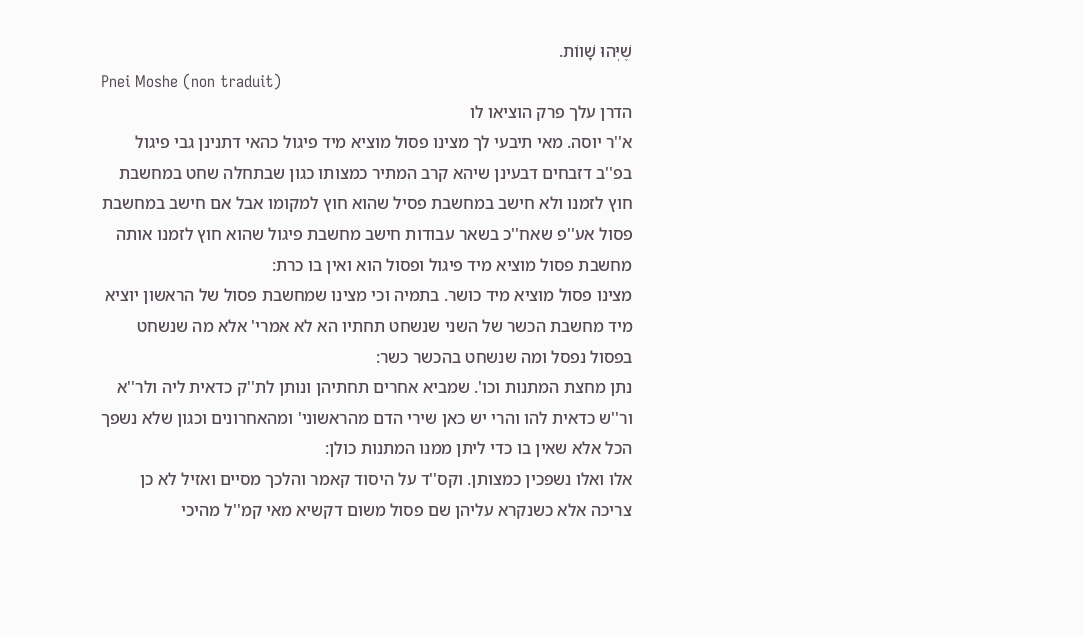שֶׁיְּהוּ שָׁווֹת.
Pnei Moshe (non traduit)
הדרן עלך פרק הוציאו לו
א''ר יוסה. מאי תיבעי לך מצינו פסול מוציא מיד פיגול כהאי דתנינן גבי פיגול בפ''ב דזבחים דבעינן שיהא קרב המתיר כמצותו כגון שבתחלה שחט במחשבת חוץ לזמנו ולא חישב במחשבת פסיל שהוא חוץ למקומו אבל אם חישב במחשבת פסול אע''פ שאח''כ בשאר עבודות חישב מחשבת פיגול שהוא חוץ לזמנו אותה מחשבת פסול מוציא מיד פיגול ופסול הוא ואין בו כרת:
מצינו פסול מוציא מיד כושר. בתמיה וכי מצינו שמחשבת פסול של הראשון יוציא מיד מחשבת הכשר של השני שנשחט תחתיו הא לא אמרי' אלא מה שנשחט בפסול נפסל ומה שנשחט בהכשר כשר:
נתן מחצת המתנות וכו'. שמביא אחרים תחתיהן ונותן לת''ק כדאית ליה ולר''א ור''ש כדאית להו והרי יש כאן שירי הדם מהראשוני' ומהאחרונים וכגון שלא נשפך הכל אלא שאין בו כדי ליתן ממנו המתנות כולן:
אלו ואלו נשפכין כמצותן. וקס''ד על היסוד קאמר והלכך מסיים ואזיל לא כן צריכה אלא כשנקרא עליהן שם פסול משום דקשיא מאי קמ''ל מהיכי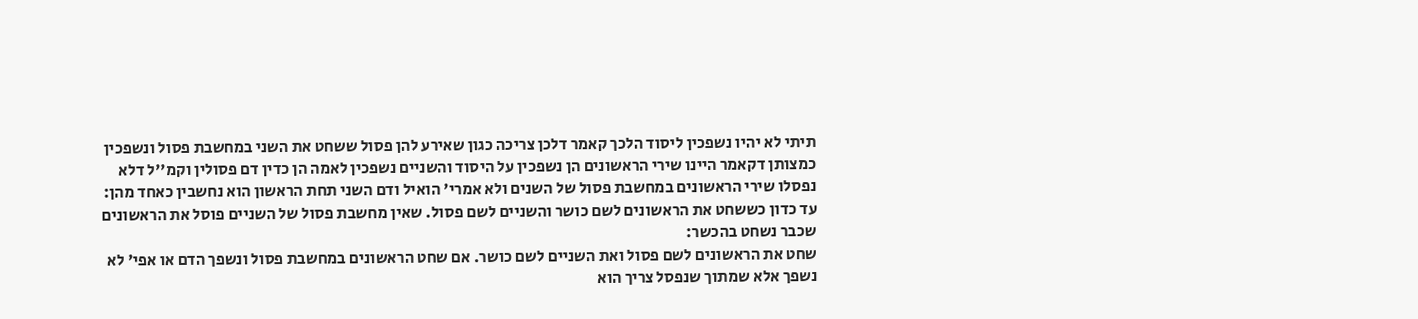תיתי לא יהיו נשפכין ליסוד הלכך קאמר דלכן צריכה כגון שאירע להן פסול ששחט את השני במחשבת פסול ונשפכין כמצותן דקאמר היינו שירי הראשונים הן נשפכין על היסוד והשניים נשפכין לאמה הן כדין דם פסולין וקמ''ל דלא נפסלו שירי הראשונים במחשבת פסול של השנים ולא אמרי' הואיל ודם השני תחת הראשון הוא נחשבין כאחד מהן:
עד כדון כששחט את הראשונים לשם כושר והשניים לשם פסול. שאין מחשבת פסול של השניים פוסל את הראשונים שכבר נשחט בהכשר:
שחט את הראשונים לשם פסול ואת השניים לשם כושר. אם שחט הראשונים במחשבת פסול ונשפך הדם או אפי' לא נשפך אלא שמתוך שנפסל צריך הוא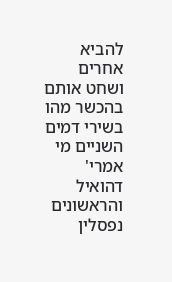להביא אחרים ושחט אותם בהכשר מהו בשירי דמים השניים מי אמרי' דהואיל והראשונים נפסלין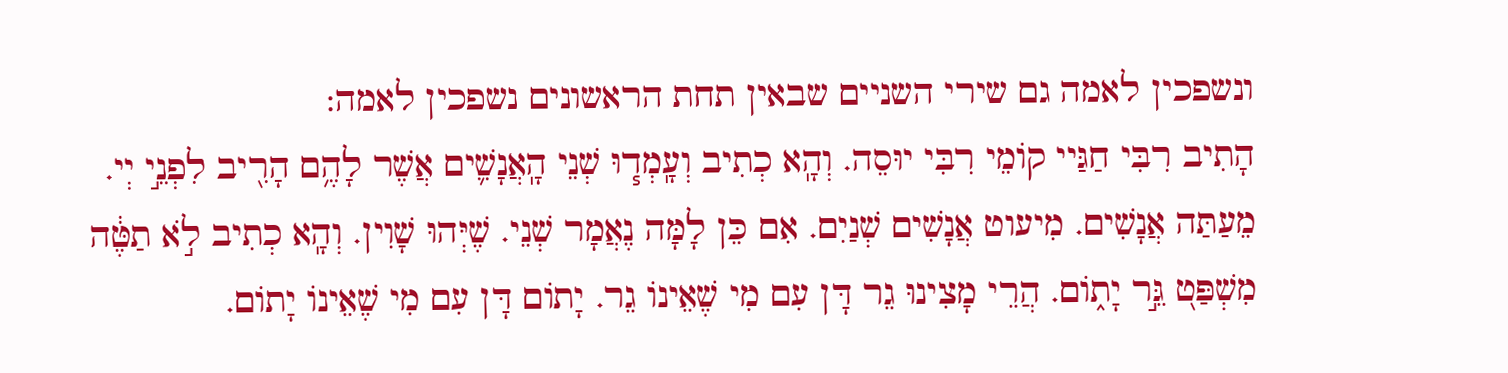ונשפכין לאמה גם שירי השניים שבאין תחת הראשונים נשפכין לאמה:
הָתִיב רִבִּי חַגַּיי קוֹמֵי רִבִּי יוּסֵה. וְהָֽא כְתִיב וְעָֽמְד֧וּ שְׁנֵי הָֽאֲנָשִׁ֛ים אֲשֶׁר לָהֶ֥ם הָרִ֖יב לִפְנֵ֣י יְי. מֵעַתַּה אֲנָשִׁים. מִיעוט אֲנָשִׁים שְׁנַיִם. אִם כֵּן לָמָּה נֶאֲמָר שְׁנֵי. שֶׁיְּהוּ שָׁוִין. וְהָֽא כְתִיב לֹ֣א תַטֶּ֔ה מִשְׁפַּט֭ גֵּ֣ר יָת֑וֹם. הֲרֵי מָצִינוּ גֵר דָּן עִם מִי שֶׁאֵינוֹ גֵר. יָתוֹם דָּן עִם מִי שֶׁאֵינוֹ יָתוֹם.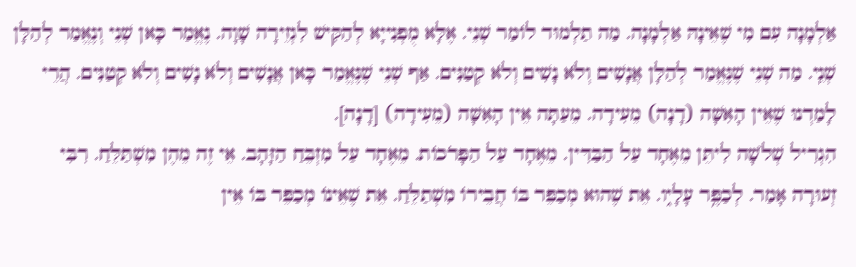אַלְמָנָה עִם מִי שֶׁאֵינָהּ אַלְמָנָה. מַה תַלְמוּד לוֹמַר שְׁנֵי. אֶלָּא מֻפְנִייָא לְהַקִּישׁ לִגְזֵירָה שָׁוָה. נֶאֱמַר כָּאן שְׁנֵי וְנֶאֱמַר לְהַלָּן שְׁנֵֽי. מַה שְׁנֵי שֶׁנֶּאֱמַר לְהַלָּן אֲנָשִׁים וְלֹא נָשִׁים וְלֹא קְטַנִּים. אַף שְׁנֵי שֶׁנֶּאֱמַר כָּאן אֲנָשִׁים וְלֹא נָשִׁים וְלֹא קְטַנִּים. הֲרֵי לָמַדְנוּ שֶׁאֵין הָאִשָּׁה (דָנָה) מֵעִידָה. מֵעַתָּה אֵין הָאִשָּׁה (מֵעִידָה) [דָנָה].
הִגְרִיל שְׁלֹשָׁה לִיתֵּן מֵאֶחָד עַל הַבַּדִּין. מֵאֶחָד עַל הַפָּרֹכוֹת. מֵאֶחָד עַל מִזְבֵּחַ הַזָּהָב. אֵי זֶה מֵהֶן מִשְׁתַּלֵּחַ. רִבִּי זְעוּרָה אָמַר. לְכַפֶּ֥ר עָלָי֑ו. אֵת שֶׁהוּא מְכַפֵּר בּוֹ חֲבֵירוֹ מִשְׁתַלֵּחַ. אֵת שֶׁאֵינוֹ מְכַפֵּר בּוֹ אֵין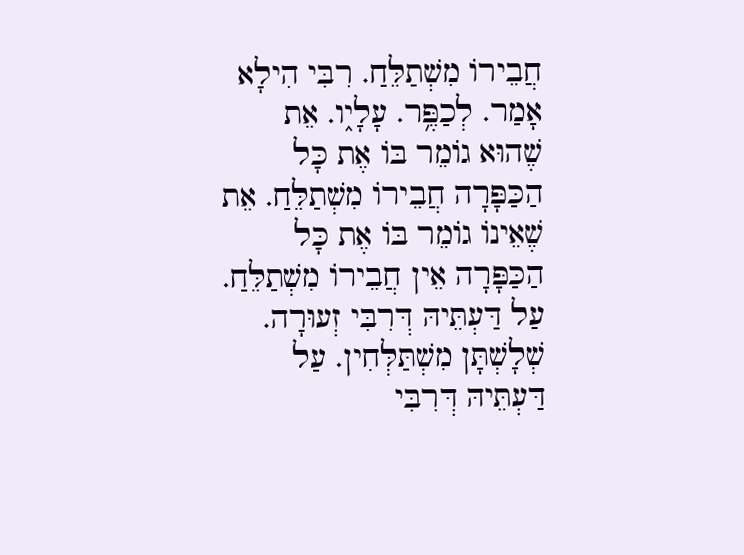חֲבֵירוֹ מִשְׁתַלֵּחַ. רִבִּי הִילָא אָמַר. לְכַפֶּ֥ר. עָלָי֑ו. אֵת שֶׁהוּא גוֹמֵר בּוֹ אֶת כָּל הַכַּפָּרָה חֲבֵירוֹ מִשְׁתַלֵּחַ. אֵת שֶׁאֵינוֹ גוֹמֵר בּוֹ אֶת כָּל הַכַּפָּרָה אֵין חֲבֵירוֹ מִשְׁתַלֵּחַ. עַל דַּעְתֵּיהּ דְּרִבִּי זְעוּרָה. שְׁלָשְׁתָּן מִשְׁתַּלְּחִין. עַל דַּעְתֵּיהּ דְּרִבִּי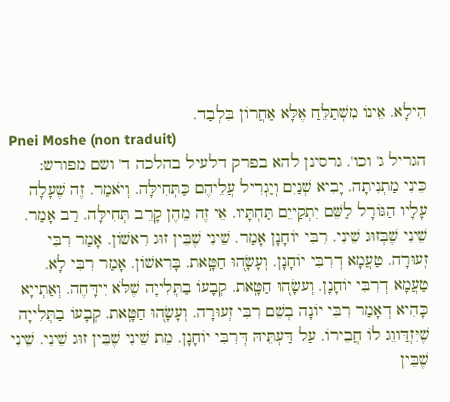הִילָא. אֵינוֹ מִשְׁתַלֵּחַ אֶלָּא אַחֲרוֹן בִּלְבַד.
Pnei Moshe (non traduit)
הגריל ג' וכו'. גרסינן להא בפרק דלעיל בהלכה ד' ושם מפורש:
כֵּינִי מַתְנִיתָה. יָבִיא שְׁנַיִם וְיַגְרִיל עֲלֵיהֶם כַּתְּחִילָּה. וְיֹאמַר. זֶה שֶׁעָלָה עָלָיו הַגּוֹרָל לַשֵּׁם יִתְקַייֵם תַּחְתָּיו. אֵי זֶה מֵהֶן קָרֵב תְּחִילָּה. רַב אָמַר. שֵׁינִי שֶׁבְּזוּג שֵׁינִי. רִבִּי יוֹחָנָן אָמַר. שֵׁינִי שֶׁבֵּין זוּג רִאשׁוֹן. אָמַר רִבִּי זְעוּרָה. טַעֲמָא דְרִבִּי יוֹחָנָן. וְעָשָׂה֭וּ חַטָּֽאת. בָּרִאשׁוֹן. אָמַר רִבִּי לָא. טַעֲמָא דְרִבִּי יוֹחָנָן. וְעשָׂה֭וּ חַטָּֽאת. קְבָעוֹ בַתְִּלִייָה שֶׁלֹּא יִידָּחֶה. וְאַתְייָא כָּהִיא דְאָמַר רִבִּי יוֹנָה בְשֵׁם רִבִּי זְעוּרָה. וְעָשָׂה֭וּ חַטָּֽאת. קְבָעוֹ בַתְִּלִייָה שֶׁיִּזְדַּווֵג לֹו חֲבֵירוֹ. עַל דַּעְתֵּיהּ דְּרִבִּי יוֹחָנָן. מֵת שֵׁינִי שֶׁבֵּין זוּג שֵׁינִי. שֵׁינִי שֶׁבֵּין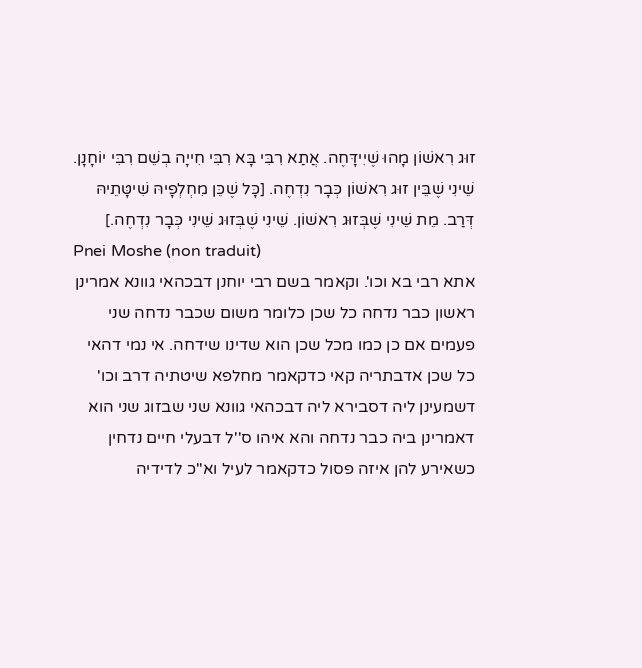זוּג רִאשׁוֹן מָהוּ שֶׁיִידָּחֶה. אֲתַא רִבִּי בָּא רִבִּי חִייָה בְשֵׁם רִבִּי יוֹחָנָן. שֵׁינִי שֶׁבֵּין זוּג רִאשׁוֹן כְּבָר נִדְחֶה. [כָּל שֶׁכֵּן מִחְלְפָיהּ שִׁיטָּתֵיהּ דְּרַב. מֵת שֵׁינִי שֶׁבְּזוּג רִאשׁוֹן. שֵׁינִי שֶׁבְּזוּג שֵׁינִי כְּבָר נִדְחֶה.]
Pnei Moshe (non traduit)
אתא רבי בא וכו'. וקאמר בשם רבי יוחנן דבכהאי גוונא אמרינן ראשון כבר נדחה כל שכן כלומר משום שכבר נדחה שני פעמים אם כן כמו מכל שכן הוא שדינו שידחה. אי נמי דהאי כל שכן אדבתריה קאי כדקאמר מחלפא שיטתיה דרב וכו' דשמעינן ליה דסבירא ליה דבכהאי גוונא שני שבזוג שני הוא דאמרינן ביה כבר נדחה והא איהו ס''ל דבעלי חיים נדחין כשאירע להן איזה פסול כדקאמר לעיל וא''כ לדידיה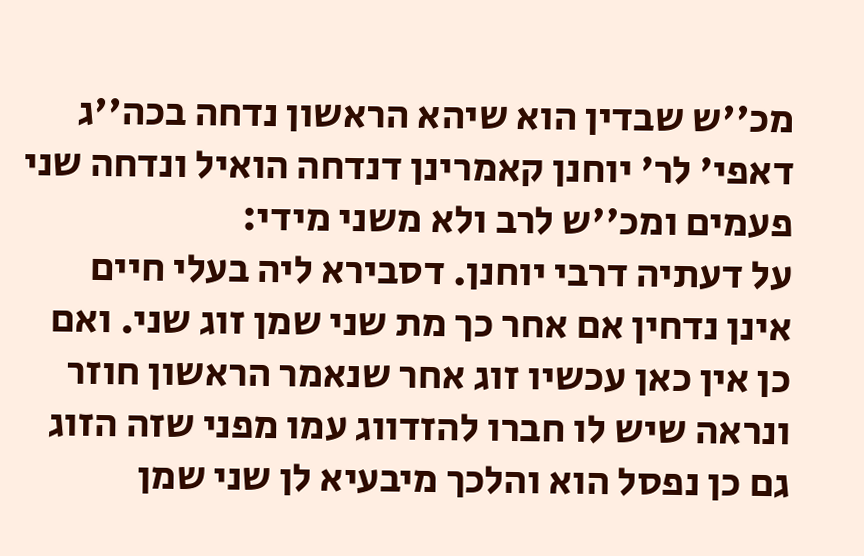מכ''ש שבדין הוא שיהא הראשון נדחה בכה''ג דאפי' לר' יוחנן קאמרינן דנדחה הואיל ונדחה שני פעמים ומכ''ש לרב ולא משני מידי:
על דעתיה דרבי יוחנן. דסבירא ליה בעלי חיים אינן נדחין אם אחר כך מת שני שמן זוג שני. ואם כן אין כאן עכשיו זוג אחר שנאמר הראשון חוזר ונראה שיש לו חברו להזדווג עמו מפני שזה הזוג גם כן נפסל הוא והלכך מיבעיא לן שני שמן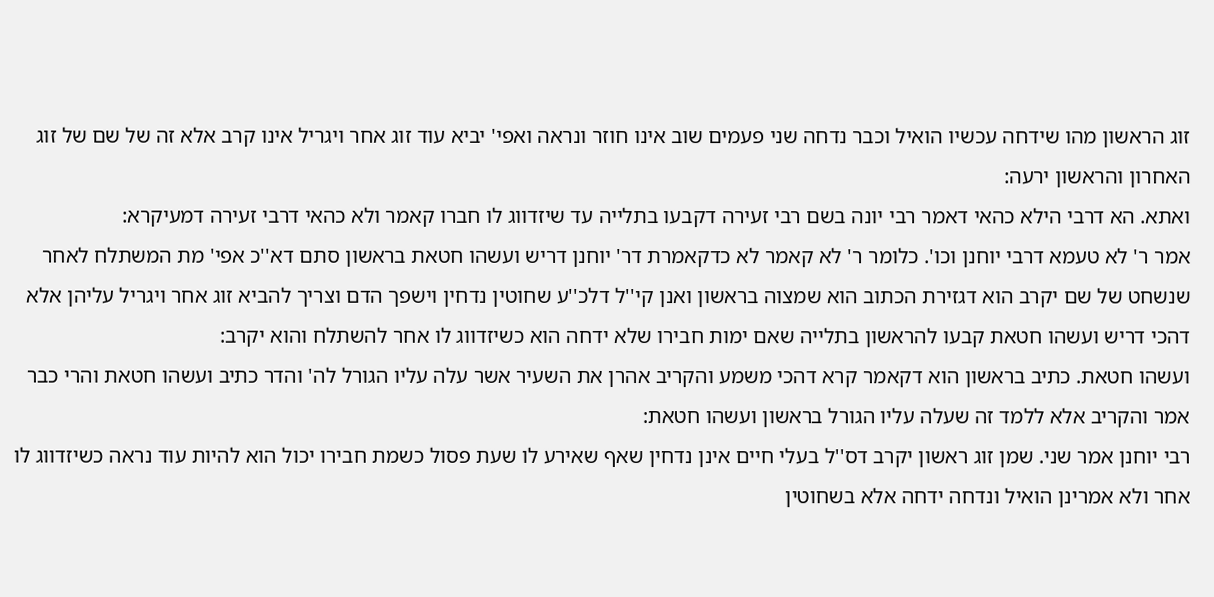זוג הראשון מהו שידחה עכשיו הואיל וכבר נדחה שני פעמים שוב אינו חוזר ונראה ואפי' יביא עוד זוג אחר ויגריל אינו קרב אלא זה של שם של זוג האחרון והראשון ירעה:
ואתא. הא דרבי הילא כהאי דאמר רבי יונה בשם רבי זעירה דקבעו בתלייה עד שיזדווג לו חברו קאמר ולא כהאי דרבי זעירה דמעיקרא:
אמר ר' לא טעמא דרבי יוחנן וכו'. כלומר ר' לא קאמר לא כדקאמרת דר' יוחנן דריש ועשהו חטאת בראשון סתם דא''כ אפי' מת המשתלח לאחר שנשחט של שם יקרב הוא דגזירת הכתוב הוא שמצוה בראשון ואנן קי''ל דלכ''ע שחוטין נדחין וישפך הדם וצריך להביא זוג אחר ויגריל עליהן אלא דהכי דריש ועשהו חטאת קבעו להראשון בתלייה שאם ימות חבירו שלא ידחה הוא כשיזדווג לו אחר להשתלח והוא יקרב:
ועשהו חטאת. כתיב בראשון הוא דקאמר קרא דהכי משמע והקריב אהרן את השעיר אשר עלה עליו הגורל לה' והדר כתיב ועשהו חטאת והרי כבר אמר והקריב אלא ללמד זה שעלה עליו הגורל בראשון ועשהו חטאת:
רבי יוחנן אמר שני. שמן זוג ראשון יקרב דס''ל בעלי חיים אינן נדחין שאף שאירע לו שעת פסול כשמת חבירו יכול הוא להיות עוד נראה כשיזדווג לו אחר ולא אמרינן הואיל ונדחה ידחה אלא בשחוטין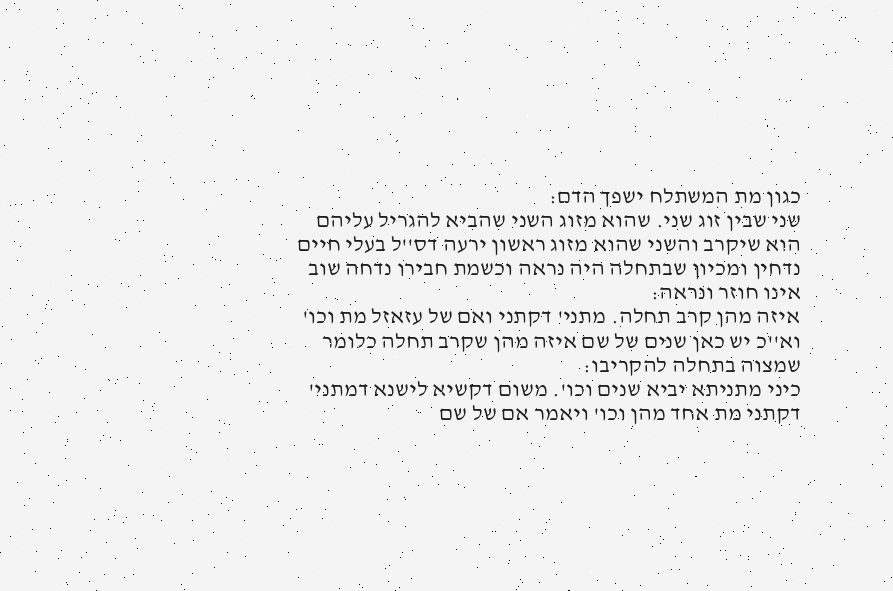כגון מת המשתלח ישפך הדם:
שני שבין זוג שני. שהוא מזוג השני שהביא להגריל עליהם הוא שיקרב והשני שהוא מזוג ראשון ירעה דס''ל בעלי חיים נדחין ומכיון שבתחלה היה נראה וכשמת חבירו נדחה שוב אינו חוזר ונראה:
איזה מהן קרב תחלה. מתני' דקתני ואם של עזאזל מת וכו' וא''כ יש כאן שנים של שם איזה מהן שקרב תחלה כלומר שמצוה בתחלה להקריבו:
כיני מתניתא יביא שנים וכו'. משום דקשיא לישנא דמתני' דקתני מת אחד מהן וכו' ויאמר אם של שם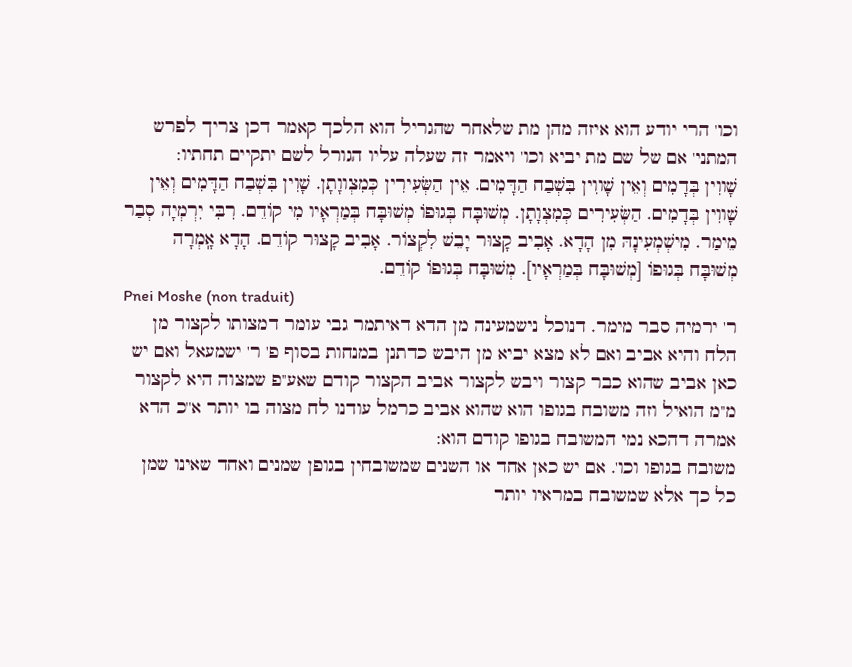וכו' הרי יודע הוא איזה מהן מת שלאחר שהגריל הוא הלכך קאמר דכן צריך לפרש המתני' אם של שם מת יביא וכו' ויאמר זה שעלה עליו הגורל לשם יתקיים תחתיו:
שָׁווִין בְּדָמִים וְאֵין שָׁווִין בִּשְׁבַח הַדָּמִים. אֵין הַשְּׂעִירִין כְּמִצְווָתָן. שָׁוִין בִּשְׁבַח הַדָּמִים וְאֵין שָׁווִין בְּדָמִים. הַשְּׂעִירִים כְּמִצְוָתָן. מְשׁוּבָּח בְּגוּפוֹ מְשׁוּבָּח בְּמַרְאָיו מִי קוֹדֵם. רִבִּי יִרְמְיָה סְבַר מֵימַר. מִישְׁמְעִינָהּ מִן הָדָא. אָבִיב קָצוּר יָבֵשׁ לִקְצוֹר. אָבִיב קָצוּר קוֹדֵם. הָדָא אָֽמְרָה מְשׁוּבָּח בְּגוּפוֹ [מְשׁוּבָּח בְּמַרְאָיו]. מְשׁוּבָּח בְּגוּפוֹ קוֹדֵם.
Pnei Moshe (non traduit)
ר' ירמיה סבר מימר. דנוכל נישמעינה מן הדא דאיתמר גבי עומר דמצותו לקצור מן הלח והיא אביב ואם לא מצא יביא מן היבש כדתנן במנחות בסוף פ' ר' ישמעאל ואם יש כאן אביב שהוא כבר קצור ויבש לקצור אביב הקצור קודם שאע''פ שמצוה היא לקצור מ''מ הואיל וזה משובח בגופו הוא שהוא אביב כרמל עודנו לח מצוה בו יותר א''כ הדא אמרה דהכא נמי המשובח בגופו קודם הוא:
משובח בגופו וכו'. אם יש כאן אחד או השנים שמשובחין בגופן שמנים ואחד שאינו שמן כל כך אלא שמשובח במראיו יותר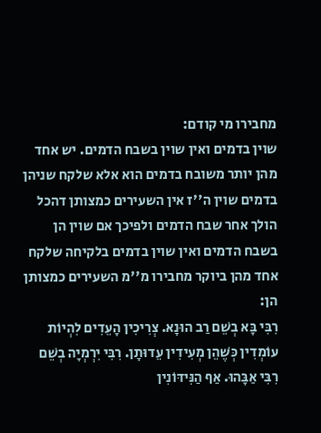מחבירו מי קודם:
שוין בדמים ואין שוין בשבח הדמים. יש אחד מהן יותר משובח בדמים הוא אלא שלקח שניהן בדמים שוין ה''ז אין השעירים כמצותן דהכל הולך אחר שבח הדמים ולפיכך אם שוין הן בשבח הדמים ואין שוין בדמים בלקיחה שלקח אחד מהן ביוקר מחבירו מ''מ השעירים כמצותן הן:
רִבִּי בָּא בְשֵׁם רַב הוּנָא. צְרִיכִין הָעֵדִים לִהְיוֹת עוֹמְדִין כְּשֶׁהֵן מְעִידִין עֵדוּתָן. רִבִּי יִרְמְיָה בְשֵׁם רִבִּי אַבָּהוּ. אַף הַנִּידּוֹנִין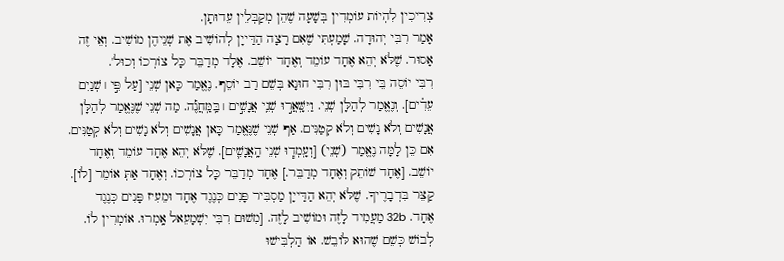צְרִיכִין לִהְיוֹת עוֹמְדִין בְּשָׁעָה שֶׁהֵן מְקַבְּלֵין עֵדוּתָן.
אָמַר רִבִּי יְהוּדָה. שָׁמַעְתִּי שֶׁאִם רָצָה הַדַּייָן לְהוֹשִׁיב אֶת שְׁנֵיהֶן מוֹשִׁיב. וְאֵי זֶה אָסוּר. שֶׁלֹּא יְהֵא אֶחָד עוֹמֵד וְאֶחָד יוֹשֵׁב. אֶלָד מְדַבֵּר כָּל צוֹרְכוֹ וְכוּל'.
רִבִּי יוֹסֵה בֵּי רִבִּי בּוּן רִבִּי חוּנָא בְּשֵׁם רַב יוֹסֵף. נֶאֱמַר כָּאן שְׁנֵי [עַל פִּ֣י ׀ שְׁנַיִם עֵדִ֗ים]. וְנֶאֱמַר לְהַלָּן שְׁנֵי. וַיִּשָּֽׁאֲר֣וּ שְׁנֵֽי אֲנָשִׁ֣ים ׀ בַּֽמַּֽחֲנֶ֡ה. מַה שְׁנֵי שֶׁנֶּאֱמַר לְהַלָּן אֲנָשִׁים וְלֹא נָשִׁים וְלֹא קְטַנִּים. אַף שְׁנֵי שֶׁנֶּאֱמַר כָּאן אֲנָשִׁים וְלֹא נָשִׁים וְלֹא קְטַנִּים. אִם כֵּן לָמָּה נֶאֱמַר (שְׁנֵי) [וְעָֽמְד֧וּ שְׁנֵי הָֽאֲנָשִׁ֛ים]. שֶׁלֹּא יְהֵא אֶחָד עוֹמֵד וְאֶחָד יוֹשֵׁב. [אֶחָד שׁוֹתֵק וְאֶחָד מְדַבֵּר.] אֶחָד מְדַבֵּר כָּל צוֹרְכוֹ. וְאֶחָד אַתְּ אוֹמֵר [לֹו]. קַצֵּר בִּדְבָרֶיךָ. שֶׁלֹּא יְהֵא הַדַּייָן מַסְבִּיר פָּנִים כְּנֶגֶד אֶחָד וּמֵעִיז פָּנִים כְּנֶגֶד אֶחָד. 32b מַעֲמִיד לָזֶה וּמוֹשִׁיב לָזֶה. [מִשׁוּם רִבִּי יִשְׁמָעֵאל אָֽמְרוּ. אוֹמְרִין לֹו. לְבוֹשׁ כְּשֵׁם שֶׁהוּא לּוֹבֵשׁ. אוֹ הַלְבִּישׁוּ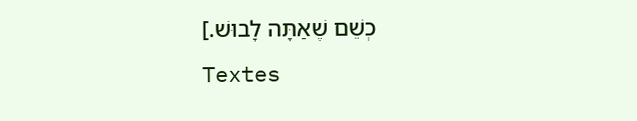כְשֵׁם שֶׁאַתָּה לָבוּשׁ.]
Textes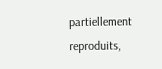partiellement reproduits,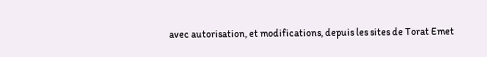avec autorisation, et modifications, depuis les sites de Torat Emet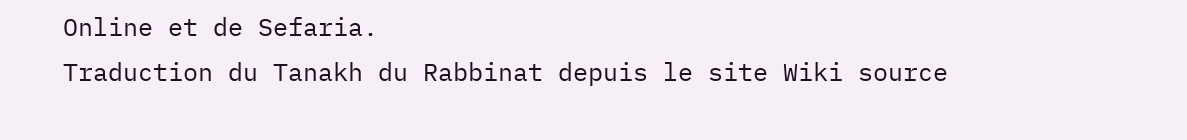Online et de Sefaria.
Traduction du Tanakh du Rabbinat depuis le site Wiki source